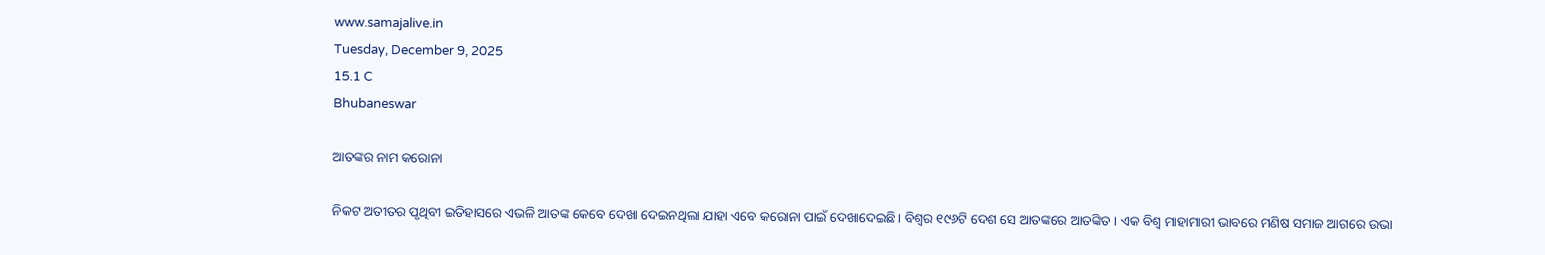www.samajalive.in
Tuesday, December 9, 2025
15.1 C
Bhubaneswar

ଆତଙ୍କର ନାମ କରୋନା

ନିକଟ ଅତୀତର ପୃଥିବୀ ଇତିହାସରେ ଏଭଳି ଆତଙ୍କ କେବେ ଦେଖା ଦେଇନଥିଲା ଯାହା ଏବେ କରୋନା ପାଇଁ ଦେଖାଦେଇଛି। ବିଶ୍ୱର ୧୯୬ଟି ଦେଶ ସେ ଆତଙ୍କରେ ଆତଙ୍କିତ । ଏକ ବିଶ୍ୱ ମାହାମାରୀ ଭାବରେ ମଣିଷ ସମାଜ ଆଗରେ ଉଭା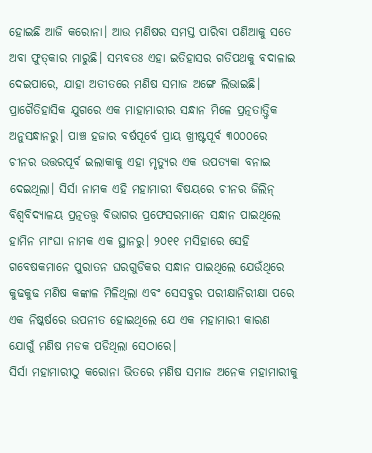ହୋଇଛି ଆଜି କରୋନା। ଆଉ ମଣିଷର ସମସ୍ତ ପାରିବା ପଣିଆକୁ ସତେ ଅବା ଫୁତ୍‌କାର ମାରୁଛି। ସମ୍ଭବତଃ ଏହା ଇତିହାସର ଗତିପଥକୁ ବଦାଳାଇ ଦେଇପାରେ, ଯାହା ଅତୀତରେ ମଣିଷ ସମାଜ ଅଙ୍ଗେ ଲିଭାଇଛି।
ପ୍ରାଗୈତିହାସିକ ଯୁଗରେ ଏକ ମାହାମାରୀର ସନ୍ଧାନ ମିଳେ ପ୍ରତ୍ନତାତ୍ତ୍ବିକ ଅନୁସନ୍ଧାନରୁ। ପାଞ୍ଚ ହଜାର ବର୍ଷପୂର୍ବେ ପ୍ରାୟ ଖ୍ରୀଷ୍ଟପୂର୍ବ ୩୦୦୦ରେ ଚୀନର ଉତ୍ତରପୂର୍ବ ଇଲାକାକୁ ଏହା ମୃତ୍ୟୁର ଏକ ଉପତ୍ୟକା ବନାଇ ଦେଇଥିଲା। ସିର୍ସା ନାମକ ଏହି ମହାମାରୀ ବିଷୟରେ ଚୀନର ଜିଲିନ୍ ବିଶ୍ୱବିଦ୍ୟାଳୟ ପ୍ରତ୍ନତତ୍ତ୍ବ ବିଭାଗର ପ୍ରଫେସରମାନେ ସନ୍ଧାନ ପାଇଥିଲେ ହାମିନ ମାଂଘା ନାମକ ଏକ ସ୍ଥାନରୁ। ୨୦୧୧ ମସିହାରେ ସେହି ଗବେଷକମାନେ ପୁରାତନ ଘରଗୁଡିକର ସନ୍ଧାନ ପାଇଥିଲେ ଯେଉଁଥିରେ କୁଢକୁଢ ମଣିଷ କଙ୍କାଳ ମିଳିଥିଲା ଏବଂ ସେସବୁର ପରୀକ୍ଷାନିରୀକ୍ଷା ପରେ ଏକ ନିଷ୍କର୍ଷରେ ଉପନୀତ ହୋଇଥିଲେ ଯେ ଏକ ମହାମାରୀ କାରଣ ଯୋଗୁଁ ମଣିଷ ମଡକ ପଡିଥିଲା ସେଠାରେ।
ସିର୍ସା ମହାମାରୀଠୁ କରୋନା ଭିତରେ ମଣିଷ ସମାଜ ଅନେକ ମହାମାରୀକୁ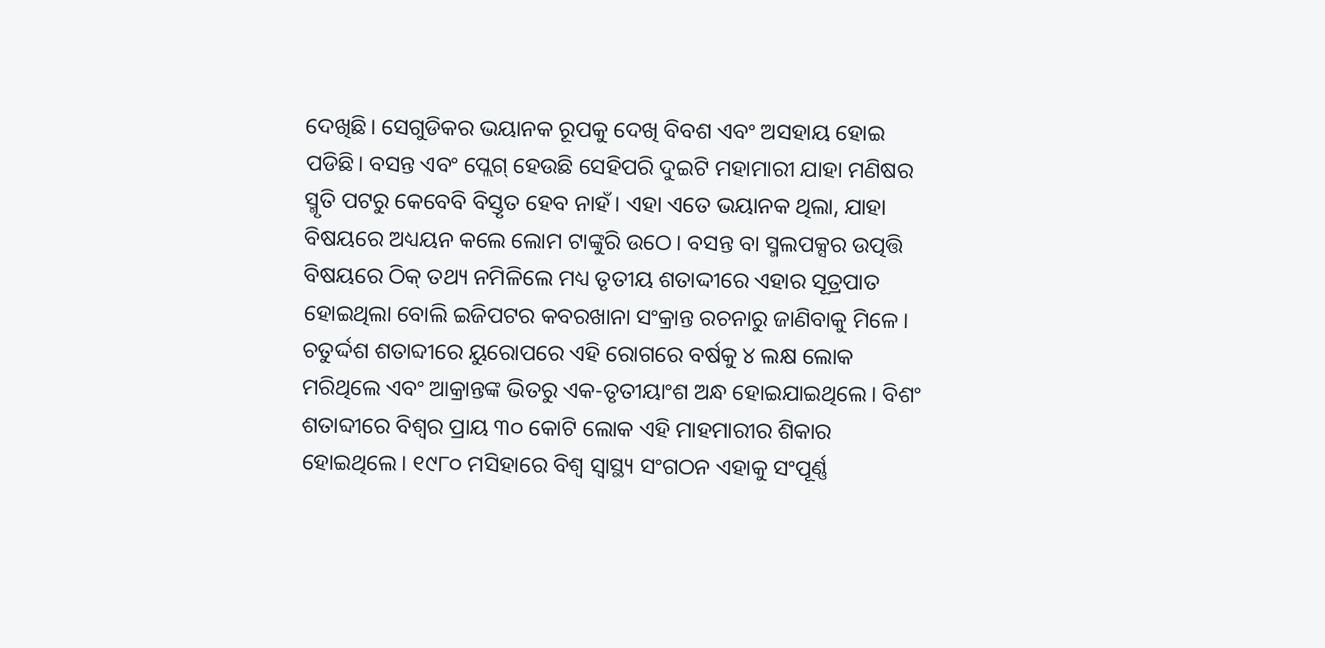ଦେଖିଛି। ସେଗୁଡିକର ଭୟାନକ ରୂପକୁ ଦେଖି ବିବଶ ଏବଂ ଅସହାୟ ହୋଇ ପଡିଛି। ବସନ୍ତ ଏବଂ ପ୍ଲେଗ୍ ହେଉଛି ସେହିପରି ଦୁଇଟି ମହାମାରୀ ଯାହା ମଣିଷର ସ୍ମୃତି ପଟରୁ କେବେବି ବିସ୍ତୃତ ହେବ ନାହଁ। ଏହା ଏତେ ଭୟାନକ ଥିଲା, ଯାହା ବିଷୟରେ ଅଧ୍ୟୟନ କଲେ ଲୋମ ଟାଙ୍କୁରି ଉଠେ। ବସନ୍ତ ବା ସ୍ମଲପକ୍ସର ଉତ୍ପତ୍ତି ବିଷୟରେ ଠିକ୍ ତଥ୍ୟ ନମିଳିଲେ ମଧ୍ୟ ତୃତୀୟ ଶତାଦ୍ଦୀରେ ଏହାର ସୂତ୍ରପାତ ହୋଇଥିଲା ବୋଲି ଇଜିପଟର କବରଖାନା ସଂକ୍ରାନ୍ତ ରଚନାରୁ ଜାଣିବାକୁ ମିଳେ। ଚତୁର୍ଦ୍ଦଶ ଶତାବ୍ଦୀରେ ୟୁରୋପରେ ଏହି ରୋଗରେ ବର୍ଷକୁ ୪ ଲକ୍ଷ ଲୋକ ମରିଥିଲେ ଏବଂ ଆକ୍ରାନ୍ତଙ୍କ ଭିତରୁ ଏକ-ତୃତୀୟାଂଶ ଅନ୍ଧ ହୋଇଯାଇଥିଲେ। ବିଶଂ ଶତାବ୍ଦୀରେ ବିଶ୍ୱର ପ୍ରାୟ ୩୦ କୋଟି ଲୋକ ଏହି ମାହମାରୀର ଶିକାର ହୋଇଥିଲେ। ୧୯୮୦ ମସିହାରେ ବିଶ୍ୱ ସ୍ୱାସ୍ଥ୍ୟ ସଂଗଠନ ଏହାକୁ ସଂପୂର୍ଣ୍ଣ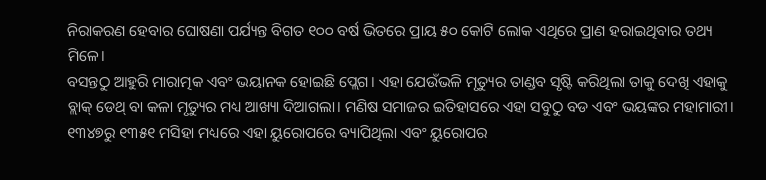ନିରାକରଣ ହେବାର ଘୋଷଣା ପର୍ଯ୍ୟନ୍ତ ବିଗତ ୧୦୦ ବର୍ଷ ଭିତରେ ପ୍ରାୟ ୫୦ କୋଟି ଲୋକ ଏଥିରେ ପ୍ରାଣ ହରାଇଥିବାର ତଥ୍ୟ ମିଳେ।
ବସନ୍ତଠୁ ଆହୁରି ମାରାତ୍ମକ ଏବଂ ଭୟାନକ ହୋଇଛି ପ୍ଲେଗ। ଏହା ଯେଉଁଭଳି ମୃତ୍ୟୁର ତାଣ୍ଡବ ସୃଷ୍ଟି କରିଥିଲା ତାକୁ ଦେଖି ଏହାକୁ ବ୍ଲାକ୍ ଡେଥ୍ ବା କଳା ମୃତ୍ୟୁର ମଧ୍ୟ ଆଖ୍ୟା ଦିଆଗଲା। ମଣିଷ ସମାଜର ଇତିହାସରେ ଏହା ସବୁଠୁ ବଡ ଏବଂ ଭୟଙ୍କର ମହାମାରୀ। ୧୩୪୭ରୁ ୧୩୫୧ ମସିହା ମଧ୍ୟରେ ଏହା ୟୁରୋପରେ ବ୍ୟାପିଥିଲା ଏବଂ ୟୁରୋପର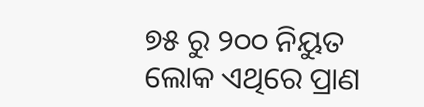୭୫ ରୁ ୨୦୦ ନିୟୁତ ଲୋକ ଏଥିରେ ପ୍ରାଣ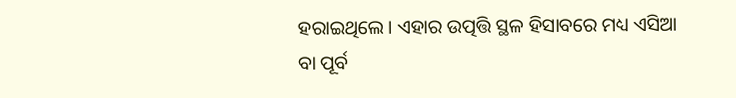ହରାଇଥିଲେ। ଏହାର ଉତ୍ପତ୍ତି ସ୍ଥଳ ହିସାବରେ ମଧ୍ୟ ଏସିଆ ବା ପୂର୍ବ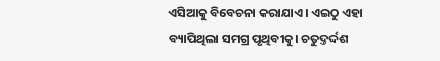ଏସିଆକୁ ବିବେଚନା କରାଯାଏ। ଏଇଠୁ ଏହା ବ୍ୟାପିଥିଲା ସମଗ୍ର ପୃଥିବୀକୁ। ଚତୁଦ୍ତର୍ଦ୍ଦଶ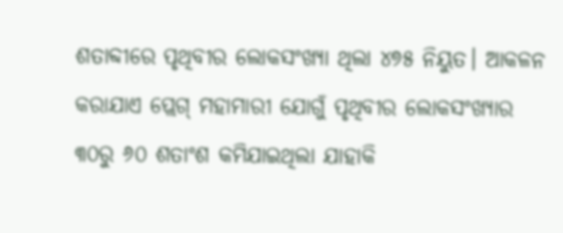ଶତାବ୍ଦୀରେ ପୃଥିବୀର ଲୋକସଂଖ୍ୟା ଥିଲା ୪୭୫ ନିୟୁତ। ଆକଳନ କରାଯାଏ ପ୍ଲେଗ୍ ମହାମାରୀ ଯୋଗୁଁ ପୃଥିବୀର ଲୋକସଂଖ୍ୟାର ୩୦ରୁ ୬୦ ଶତାଂଶ କମିଯାଇଥିଲା ଯାହାକି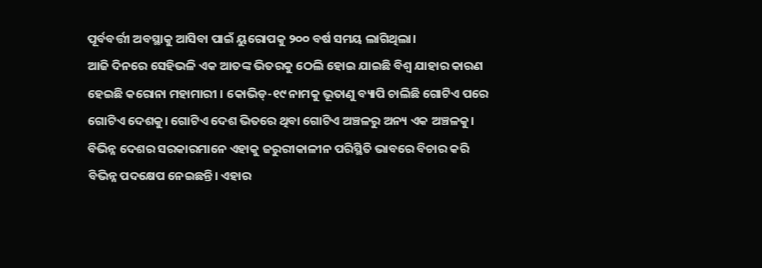ପୂର୍ବବର୍ତ୍ତୀ ଅବସ୍ଥାକୁ ଆସିବା ପାଇଁ ୟୁରୋପକୁ ୨୦୦ ବର୍ଷ ସମୟ ଲାଗିଥିଲା।
ଆଜି ଦିନରେ ସେହିଭଳି ଏକ ଆତଙ୍କ ଭିତରକୁ ଠେଲି ହୋଇ ଯାଇଛି ବିଶ୍ୱ ଯାହାର କାରଣ ହେଇଛି କରୋନା ମହାମାରୀ । କୋଭିଡ୍-୧୯ ନାମକୁ ଭୂତାଣୁ ବ୍ୟାପି ଚାଲିଛି ଗୋଟିଏ ପରେ ଗୋଟିଏ ଦେଶକୁ। ଗୋଟିଏ ଦେଶ ଭିତରେ ଥିବା ଗୋଟିଏ ଅଞ୍ଚଳରୁ ଅନ୍ୟ ଏକ ଅଞ୍ଚଳକୁ। ବିଭିନ୍ନ ଦେଶର ସରକାରମାନେ ଏହାକୁ ଜରୁରୀକାଳୀନ ପରିସ୍ଥିତି ଭାବରେ ବିଚାର କରି ବିଭିନ୍ନ ପଦକ୍ଷେପ ନେଇଛନ୍ତି। ଏହାର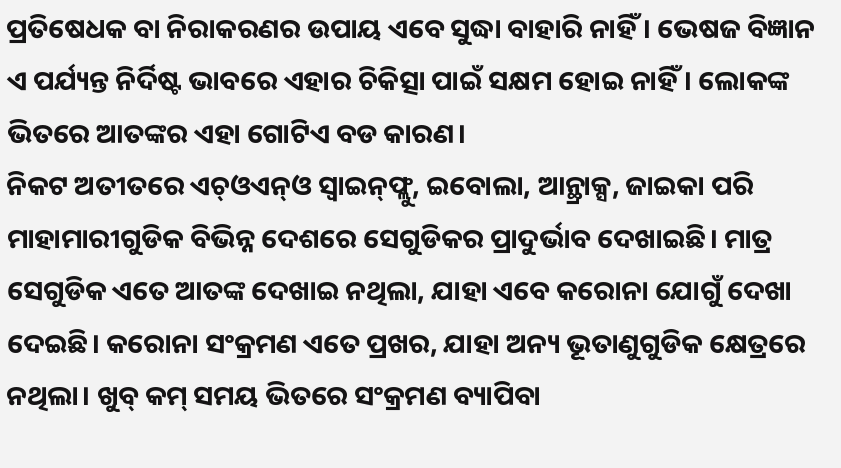ପ୍ରତିଷେଧକ ବା ନିରାକରଣର ଉପାୟ ଏବେ ସୁଦ୍ଧା ବାହାରି ନାହିଁ। ଭେଷଜ ବିଜ୍ଞାନ ଏ ପର୍ଯ୍ୟନ୍ତ ନିର୍ଦିଷ୍ଟ ଭାବରେ ଏହାର ଚିକିତ୍ସା ପାଇଁ ସକ୍ଷମ ହୋଇ ନାହିଁ। ଲୋକଙ୍କ ଭିତରେ ଆତଙ୍କର ଏହା ଗୋଟିଏ ବଡ କାରଣ।
ନିକଟ ଅତୀତରେ ଏଚ୍‌ଓଏନ୍ଓ ସ୍ୱାଇନ୍‌ଫ୍ଲୁ, ଇବୋଲା, ଆନ୍ଥ୍ରାକ୍ସ, ଜାଇକା ପରି ମାହାମାରୀଗୁଡିକ ବିଭିନ୍ନ ଦେଶରେ ସେଗୁଡିକର ପ୍ରାଦୁର୍ଭାବ ଦେଖାଇଛି। ମାତ୍ର ସେଗୁଡିକ ଏତେ ଆତଙ୍କ ଦେଖାଇ ନଥିଲା, ଯାହା ଏବେ କରୋନା ଯୋଗୁଁ ଦେଖା ଦେଇଛି। କରୋନା ସଂକ୍ରମଣ ଏତେ ପ୍ରଖର, ଯାହା ଅନ୍ୟ ଭୂତାଣୁଗୁଡିକ କ୍ଷେତ୍ରରେ ନଥିଲା। ଖୁବ୍ କମ୍ ସମୟ ଭିତରେ ସଂକ୍ରମଣ ବ୍ୟାପିବା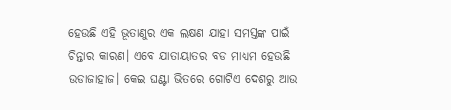ହେଉଛି ଏହି ଭୂତାଣୁର ଏକ ଲକ୍ଷଣ ଯାହା ସମସ୍ତଙ୍କ ପାଇଁ ଚିନ୍ତାର କାରଣ। ଏବେ ଯାତାୟାତର ବଡ ମାଧ୍ୟମ ହେଉଛି ଉଡାଜାହାଜ। କେଇ ଘଣ୍ଟା ଭିତରେ ଗୋଟିଏ ଦେଶରୁ ଆଉ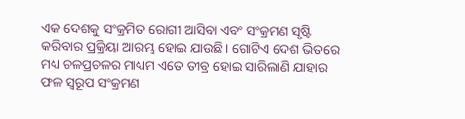ଏକ ଦେଶକୁ ସଂକ୍ରମିତ ରୋଗୀ ଆସିବା ଏବଂ ସଂକ୍ରମଣ ସୃଷ୍ଟି କରିବାର ପ୍ରକ୍ରିୟା ଆରମ୍ଭ ହୋଇ ଯାଉଛି। ଗୋଟିଏ ଦେଶ ଭିତରେ ମଧ୍ୟ ଚଳପ୍ରଚଳର ମାଧ୍ୟମ ଏତେ ତୀବ୍ର ହୋଇ ସାରିଲାଣି ଯାହାର ଫଳ ସ୍ବରୂପ ସଂକ୍ରମଣ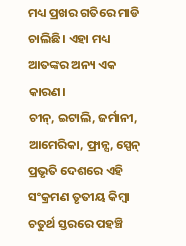ମଧ୍ୟ ପ୍ରଖର ଗତିରେ ମାଡି ଚାଲିଛି। ଏହା ମଧ୍ୟ ଆତଙ୍କର ଅନ୍ୟ ଏକ କାରଣ।
ଚୀନ୍, ଇଟାଲି, ଜର୍ମାନୀ, ଆମେରିକା, ଫ୍ରାନ୍ସ, ସ୍ପେନ୍ ପ୍ରଭୃତି ଦେଶରେ ଏହି ସଂକ୍ରମଣ ତୃତୀୟ କିମ୍ବା ଚତୁର୍ଥ ସ୍ତରରେ ପହଞ୍ଚି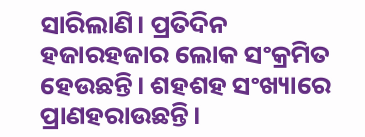ସାରିଲାଣି। ପ୍ରତିଦିନ ହଜାରହଜାର ଲୋକ ସଂକ୍ରମିତ ହେଉଛନ୍ତି। ଶହଶହ ସଂଖ୍ୟାରେ ପ୍ରାଣହରାଉଛନ୍ତି।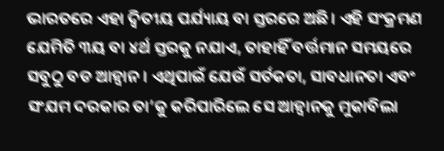ଭାରତରେ ଏହା ଦ୍ୱିତୀୟ ପର୍ଯ୍ୟାୟ ବା ସ୍ତରରେ ଅଛି। ଏହି ସଂକ୍ରମଣ ଯେମିତି ୩ୟ ବା ୪ର୍ଥ ସ୍ତରକୁ ନଯାଏ, ତାହାହିଁ ବର୍ତ୍ତମାନ ସମୟରେ ସବୁଠୁ ବଡ ଆହ୍ୱାନ। ଏଥିପାଇଁ ଯେଉଁ ସର୍ତକତା, ସାବଧାନତା ଏବଂ ସଂଯମ ଦରକାର ତା’କୁ କରିପାରିଲେ ସେ ଆହ୍ୱାନକୁ ମୁକାବିଲା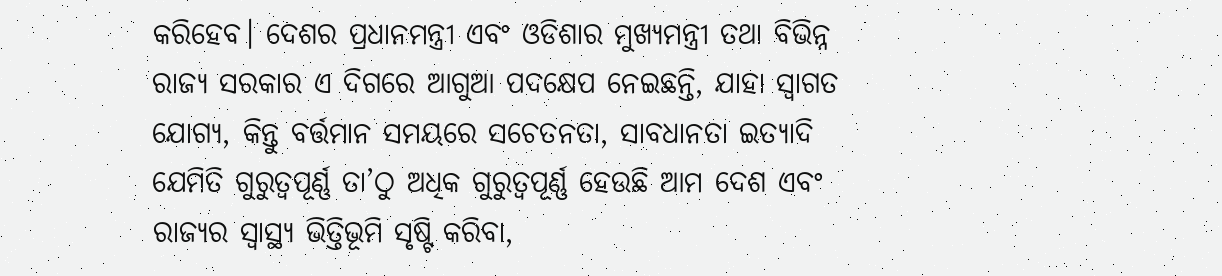କରିହେବ। ଦେଶର ପ୍ରଧାନମନ୍ତ୍ରୀ ଏବଂ ଓଡିଶାର ମୁଖ୍ୟମନ୍ତ୍ରୀ ତଥା ବିଭିନ୍ନ ରାଜ୍ୟ ସରକାର ଏ ଦିଗରେ ଆଗୁଆ ପଦକ୍ଷେପ ନେଇଛନ୍ତି, ଯାହା ସ୍ୱାଗତ ଯୋଗ୍ୟ, କିନ୍ତୁ ବର୍ତ୍ତମାନ ସମୟରେ ସଚେତନତା, ସାବଧାନତା ଇତ୍ୟାଦି ଯେମିତି ଗୁରୁତ୍ୱପୂର୍ଣ୍ଣ ତା’ଠୁ ଅଧିକ ଗୁରୁତ୍ୱପୂର୍ଣ୍ଣ ହେଉଛି ଆମ ଦେଶ ଏବଂ ରାଜ୍ୟର ସ୍ୱାସ୍ଥ୍ୟ ଭିତ୍ତିଭୂମି ସୃଷ୍ଟି କରିବା,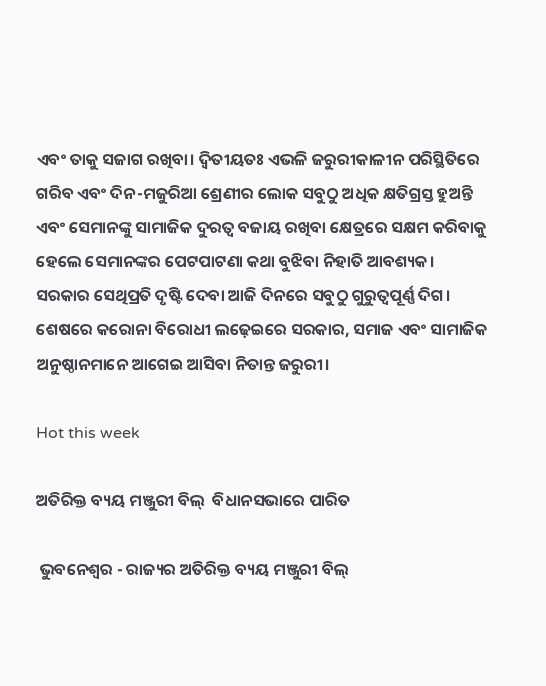ଏବଂ ତାକୁ ସଜାଗ ରଖିବା। ଦ୍ୱିତୀୟତଃ ଏଭଳି ଜରୁରୀକାଳୀନ ପରିସ୍ଥିତିରେ ଗରିବ ଏବଂ ଦିନ-ମଜୁରିଆ ଶ୍ରେଣୀର ଲୋକ ସବୁଠୁ ଅଧିକ କ୍ଷତିଗ୍ରସ୍ତ ହୁଅନ୍ତି ଏବଂ ସେମାନଙ୍କୁ ସାମାଜିକ ଦୁରତ୍ୱ ବଜାୟ ରଖିବା କ୍ଷେତ୍ରରେ ସକ୍ଷମ କରିବାକୁ ହେଲେ ସେମାନଙ୍କର ପେଟପାଟଣା କଥା ବୁଝିବା ନିହାତି ଆବଶ୍ୟକ। ସରକାର ସେଥିପ୍ରତି ଦୃଷ୍ଟି ଦେବା ଆଜି ଦିନରେ ସବୁଠୁ ଗୁରୁତ୍ୱପୂର୍ଣ୍ଣ ଦିଗ। ଶେଷରେ କରୋନା ବିରୋଧୀ ଲଢ଼େଇରେ ସରକାର, ସମାଜ ଏବଂ ସାମାଜିକ ଅନୁଷ୍ଠାନମାନେ ଆଗେଇ ଆସିବା ନିତାନ୍ତ ଜରୁରୀ।

Hot this week

ଅତିରିକ୍ତ ବ୍ୟୟ ମଞ୍ଜୁରୀ ବିଲ୍  ବିଧାନସଭାରେ ପାରିତ

 ଭୁବନେଶ୍ୱର - ରାଜ୍ୟର ଅତିରିକ୍ତ ବ୍ୟୟ ମଞ୍ଜୁରୀ ବିଲ୍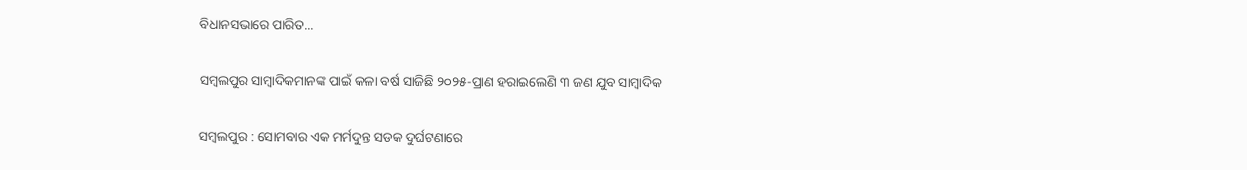ବିଧାନସଭାରେ ପାରିତ...

ସମ୍ବଲପୁର ସାମ୍ବାଦିକମାନଙ୍କ ପାଇଁ କଳା ବର୍ଷ ସାଜିଛି ୨୦୨୫-ପ୍ରାଣ ହରାଇଲେଣି ୩ ଜଣ ଯୁବ ସାମ୍ବାଦିକ

ସମ୍ବଲପୁର : ସୋମବାର ଏକ ମର୍ମଦୁନ୍ତ ସଡକ ଦୁର୍ଘଟଣାରେ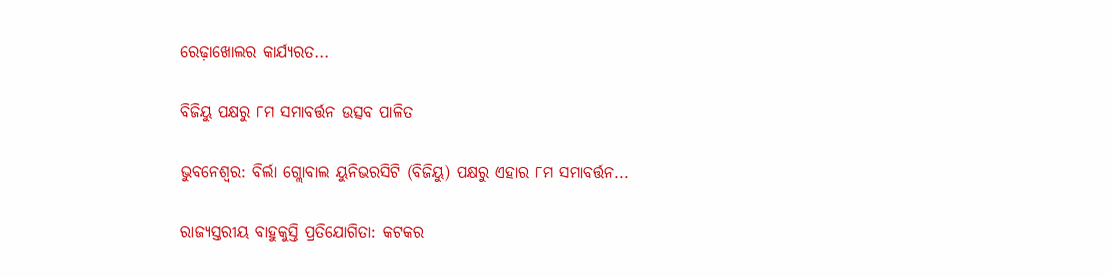ରେଢ଼ାଖୋଲର କାର୍ଯ୍ୟରତ...

ବିଜିୟୁ ପକ୍ଷରୁ ୮ମ ସମାବର୍ତ୍ତନ ଉତ୍ସବ ପାଳିତ

ଭୁବନେଶ୍ୱର: ବିର୍ଲା ଗ୍ଲୋବାଲ ୟୁନିଭରସିଟି (ବିଜିୟୁ) ପକ୍ଷରୁ ଏହାର ୮ମ ସମାବର୍ତ୍ତନ...

ରାଜ୍ୟସ୍ତରୀୟ ବାହୁକୁସ୍ତି ପ୍ରତିଯୋଗିତା: କଟକର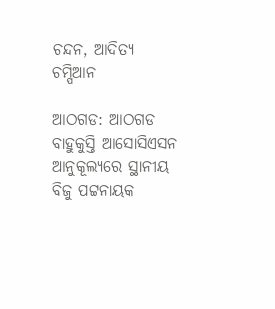ଚନ୍ଦନ, ଆଦିତ୍ୟ ଚମ୍ପିଆନ

ଆଠଗଡ: ଆଠଗଡ ବାହୁକୁସ୍ତି ଆସୋସିଏସନ ଆନୁକୂଲ୍ୟରେ ସ୍ଥାନୀୟ ବିଜୁ ପଟ୍ଟନାୟକ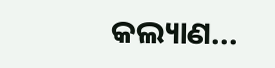କଲ୍ୟାଣ...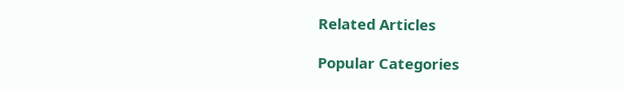Related Articles

Popular Categories